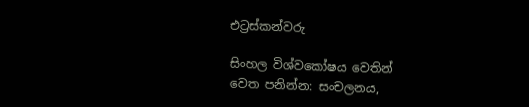එට්‍රස්කන්වරු

සිංහල විශ්වකෝෂය වෙතින්
වෙත පනින්න: සංචලනය,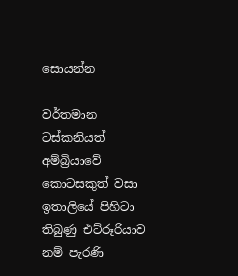සොයන්න

වර්තමාන ටස්කනියත් අම්බ්‍රියාවේ කොටසකුත් වසා ඉතාලියේ පිහිටා තිබුණු එට්රූරියාව නම් පැරණි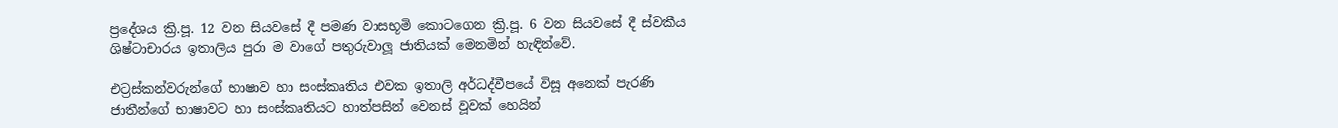ප්‍රදේශය ක්‍රි.පූ. 12 වන සියවසේ දී පමණ වාසභූමි කොටගෙන ක්‍රි.පූ. 6 වන සියවසේ දී ස්වකීය ශිෂ්ටාචාරය ඉතාලිය පුරා ම වාගේ පතුරුවාලූ ජාතියක් මෙනමින් හැඳින්වේ.

එට්‍රස්කන්වරුන්ගේ භාෂාව හා සංස්කෘතිය එවක ඉතාලි අර්ධද්වීපයේ විසූ අනෙක් පැරණි ජාතීන්ගේ භාෂාවට හා සංස්කෘතියට හාත්පසින් වෙනස් වූවක් හෙයින්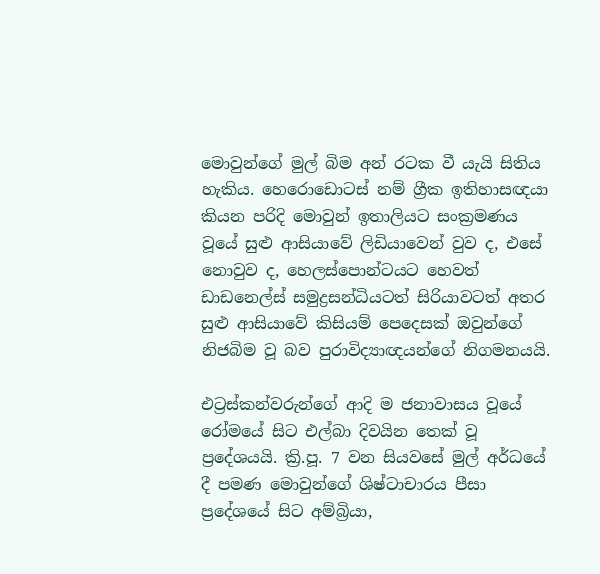මොවුන්ගේ මුල් බිම අන් රටක වී යැයි සිතිය හැකිය. හෙරොඩොටස් නම් ග්‍රීක ඉතිහාසඥයා කියන පරිදි මොවුන් ඉතාලියට සංක්‍රමණය වූයේ සුළු ආසියාවේ ලිඩියාවෙන් වුව ද, එසේ නොවුව ද, හෙලස්පොන්ටයට හෙවත් ඩාඩනෙල්ස් සමුද්‍රසන්ධියටත් සිරියාවටත් අතර සුළු ආසියාවේ කිසියම් පෙදෙසක් ඔවුන්ගේ නිජබිම වූ බව පුරාවිද්‍යාඥයන්ගේ නිගමනයයි.

එට්‍රස්කන්වරුන්ගේ ආදි ම ජනාවාසය වූයේ රෝමයේ සිට එල්බා දිවයින තෙක් වූ ප්‍රදේශයයි. ක්‍රි.පූ. 7 වන සියවසේ මුල් අර්ධයේ දී පමණ මොවුන්ගේ ශිෂ්ටාචාරය පීසා ප්‍රදේශයේ සිට අම්බ්‍රියා,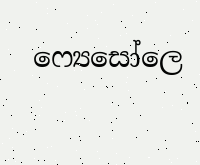ෆ්‍යෙසෝලෙ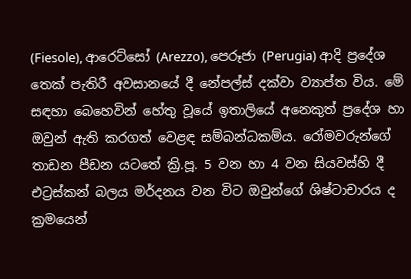(Fiesole), ආරෙට්සෝ (Arezzo), පෙරූජා (Perugia) ආදි ප්‍රදේශ තෙක් පැතිරී අවසානයේ දී නේපල්ස් දක්වා ව්‍යාප්ත විය. මේ සඳහා බෙහෙවින් හේතු වූයේ ඉතාලියේ අනෙකුත් ප්‍රදේශ හා ඔවුන් ඇති කරගත් වෙළඳ සම්බන්ධකම්ය. රෝමවරුන්ගේ තාඩන පීඩන යටතේ ක්‍රි.පූ. 5 වන හා 4 වන සියවස්හි දී එට්‍රස්කන් බලය මර්දනය වන විට ඔවුන්ගේ ශිෂ්ටාචාරය ද ක්‍රමයෙන්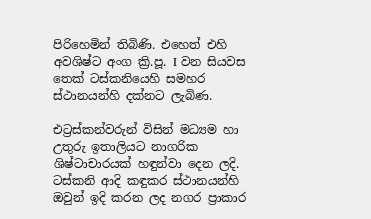පිරිහෙමින් තිබිණි. එහෙත් එහි අවශිෂ්ට අංග ක්‍රි.පූ. I වන සියවස තෙක් ටස්කනියෙහි සමහර ස්ථානයන්හි දක්නට ලැබිණ.

එට්‍රස්කන්වරුන් විසින් මධ්‍යම හා උතුරු ඉතාලියට නාගරික ශිෂ්ටාචාරයක් හඳුන්වා දෙන ලදි. ටස්කනි ආදි කඳුකර ස්ථානයන්හි ඔවුන් ඉදි කරන ලද නගර ප්‍රාකාර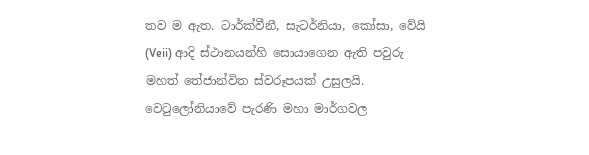තව ම ඇත. ටාර්ක්වීනී, සැටර්නියා, කෝසා, වේයි (Veii) ආදි ස්ථානයන්හි සොයාගෙන ඇති පවුරු මහත් තේජාන්විත ස්වරූපයක් උසුලයි. වෙටුලෝනියාවේ පැරණි මහා මාර්ගවල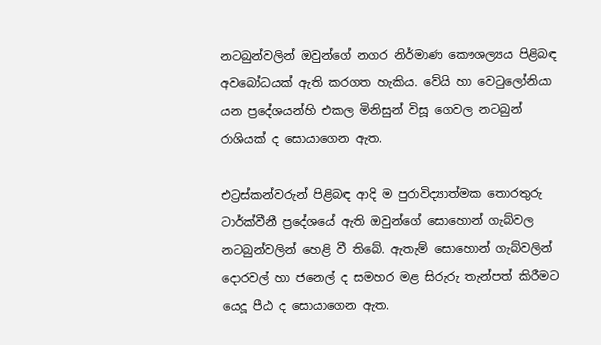නටබුන්වලින් ඔවුන්ගේ නගර නිර්මාණ කෞශල්‍යය පිළිබඳ අවබෝධයක් ඇති කරගත හැකිය. වේයි හා වෙටුලෝනියා යන ප්‍රදේශයන්හි එකල මිනිසුන් විසූ ගෙවල නටබුන් රාශියක් ද සොයාගෙන ඇත.

එට්‍රස්කන්වරුන් පිළිබඳ ආදි ම පුරාවිද්‍යාත්මක තොරතුරු ටාර්ක්වීනී ප්‍රදේශයේ ඇති ඔවුන්ගේ සොහොන් ගැබ්වල නටබුන්වලින් හෙළි වී තිබේ. ඇතැම් සොහොන් ගැබ්වලින් දොරවල් හා ජනෙල් ද සමහර මළ සිරුරු තැන්පත් කිරීමට යෙදූ පීඨ ද සොයාගෙන ඇත.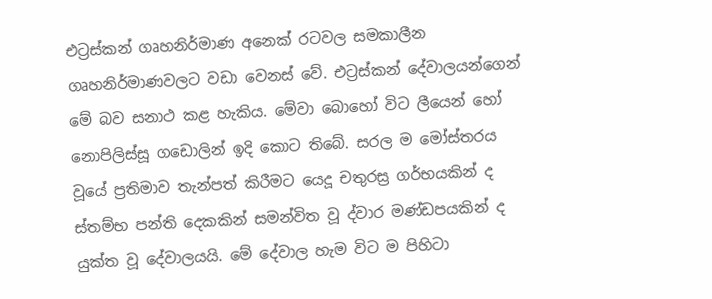එට්‍රස්කන් ගෘහනිර්මාණ අනෙක් රටවල සමකාලීන ගෘහනිර්මාණවලට වඩා වෙනස් වේ. එට්‍රස්කන් දේවාලයන්ගෙන් මේ බව සනාථ කළ හැකිය. මේවා බොහෝ විට ලීයෙන් හෝ නොපිලිස්සූ ගඩොලින් ඉදි කොට තිබේ. සරල ම මෝස්තරය වූයේ ප්‍රතිමාව තැන්පත් කිරීමට යෙදූ චතුරස්‍ර ගර්භයකින් ද ස්තම්භ පන්ති දෙකකින් සමන්විත වූ ද්වාර මණ්ඩපයකින් ද යුක්ත වූ දේවාලයයි. මේ දේවාල හැම විට ම පිහිටා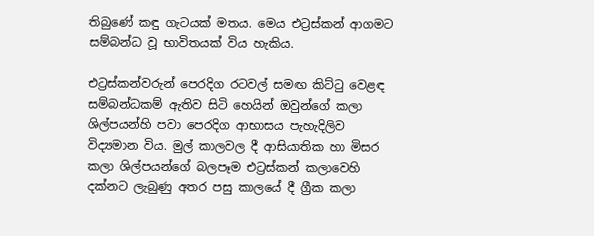තිබුණේ කඳු ගැටයක් මතය. මෙය එට්‍රස්කන් ආගමට සම්බන්ධ වූ භාවිතයක් විය හැකිය.

එට්‍රස්කන්වරුන් පෙරදිග රටවල් සමඟ කිට්ටු වෙළඳ සම්බන්ධකම් ඇතිව සිටි හෙයින් ඔවුන්ගේ කලා ශිල්පයන්හි පවා පෙරදිග ආභාසය පැහැදිලිව විද්‍යමාන විය. මුල් කාලවල දී ආසියාතික හා මිසර කලා ශිල්පයන්ගේ බලපෑම එට්‍රස්කන් කලාවෙහි දක්නට ලැබුණු අතර පසු කාලයේ දී ග්‍රීක කලා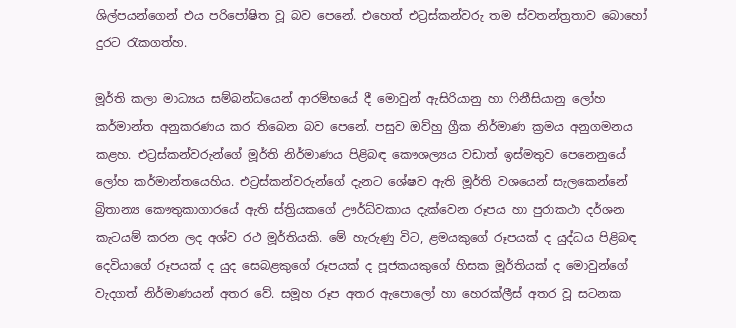ශිල්පයන්ගෙන් එය පරිපෝෂිත වූ බව පෙනේ. එහෙත් එට්‍රස්කන්වරු තම ස්වතන්ත්‍රතාව බොහෝ දුරට රැකගත්හ.

මූර්ති කලා මාධ්‍යය සම්බන්ධයෙන් ආරම්භයේ දී මොවුන් ඇසිරියානු හා ෆිනීසියානු ලෝහ කර්මාන්ත අනුකරණය කර තිබෙන බව පෙනේ. පසුව ඔව්හු ග්‍රීක නිර්මාණ ක්‍රමය අනුගමනය කළහ. එට්‍රස්කන්වරුන්ගේ මූර්ති නිර්මාණය පිළිබඳ කෞශල්‍යය වඩාත් ඉස්මතුව පෙනෙනුයේ ලෝහ කර්මාන්තයෙහිය. එට්‍රස්කන්වරුන්ගේ දැනට ශේෂව ඇති මූර්ති වශයෙන් සැලකෙන්නේ බ්‍රිතාන්‍ය කෞතුකාගාරයේ ඇති ස්ත්‍රියකගේ ඌර්ධ්වකාය දැක්වෙන රූපය හා පුරාකථා දර්ශන කැටයම් කරන ලද අශ්ව රථ මූර්තියකි. මේ හැරුණු විට, ළමයකුගේ රූපයක් ද යුද්ධය පිළිබඳ දෙවියාගේ රූපයක් ද යුද සෙබළකුගේ රූපයක් ද පූජකයකුගේ හිසක මූර්තියක් ද මොවුන්ගේ වැදගත් නිර්මාණයන් අතර වේ. සමූහ රූප අතර ඇපොලෝ හා හෙරක්ලීස් අතර වූ සටනක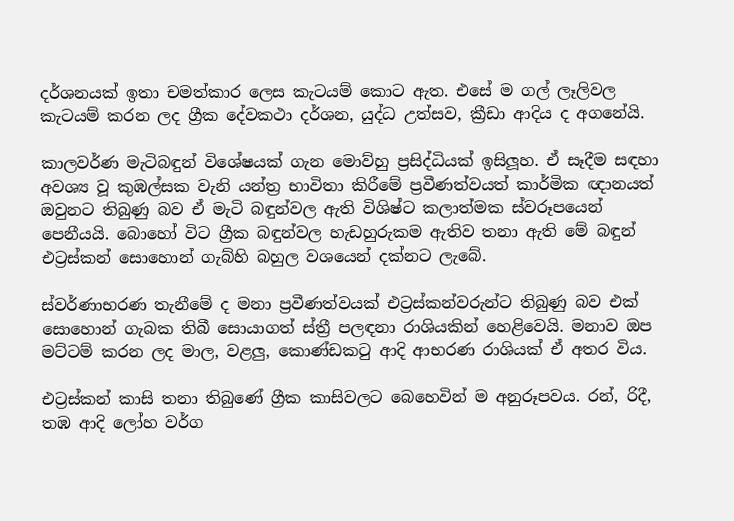දර්ශනයක් ඉතා චමත්කාර ලෙස කැටයම් කොට ඇත. එසේ ම ගල් ලෑලිවල කැටයම් කරන ලද ග්‍රීක දේවකථා දර්ශන, යුද්ධ උත්සව, ක්‍රීඩා ආදිය ද අගනේයි.

කාලවර්ණ මැටිබඳුන් විශේෂයක් ගැන මොව්හු ප්‍රසිද්ධියක් ඉසිලූහ. ඒ සෑදීම සඳහා අවශ්‍ය වූ කුඹල්සක වැනි යන්ත්‍ර භාවිතා කිරීමේ ප්‍රවීණත්වයත් කාර්මික ඥානයත් ඔවුනට තිබුණු බව ඒ මැටි බඳුන්වල ඇති විශිෂ්ට කලාත්මක ස්වරූපයෙන් පෙනීයයි. බොහෝ විට ග්‍රීක බඳුන්වල හැඩහුරුකම ඇතිව තනා ඇති මේ බඳුන් එට්‍රස්කන් සොහොන් ගැබ්හි බහුල වශයෙන් දක්නට ලැබේ.

ස්වර්ණාභරණ තැනීමේ ද මනා ප්‍රවීණත්වයක් එට්‍රස්කන්වරුන්ට තිබුණු බව එක් සොහොන් ගැබක තිබී සොයාගත් ස්ත්‍රී පලඳනා රාශියකින් හෙළිවෙයි. මනාව ඔප මට්ටම් කරන ලද මාල, වළලු, කොණ්ඩකටු ආදි ආභරණ රාශියක් ඒ අතර විය.

එට්‍රස්කන් කාසි තනා තිබුණේ ග්‍රීක කාසිවලට බෙහෙවින් ම අනුරූපවය. රන්, රිදී, තඹ ආදි ලෝහ වර්ග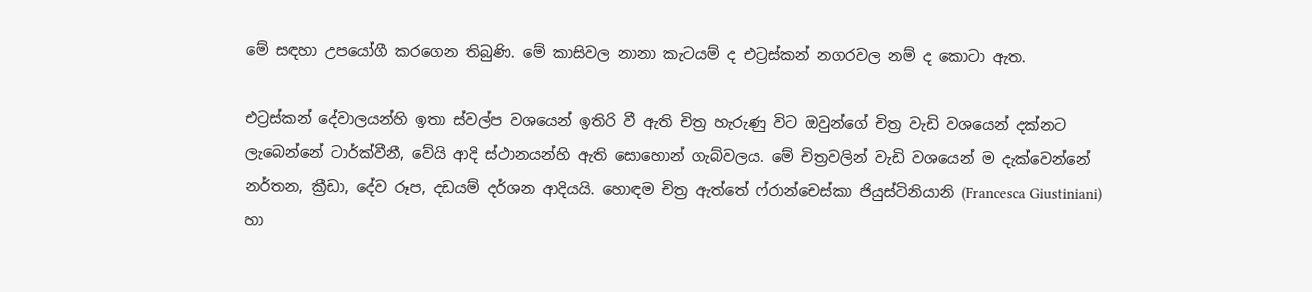මේ සඳහා උපයෝගී කරගෙන තිබුණි. මේ කාසිවල නානා කැටයම් ද එට්‍රස්කන් නගරවල නම් ද කොටා ඇත.

එට්‍රස්කන් දේවාලයන්හි ඉතා ස්වල්ප වශයෙන් ඉතිරි වී ඇති චිත්‍ර හැරුණු විට ඔවුන්ගේ චිත්‍ර වැඩි වශයෙන් දක්නට ලැබෙන්නේ ටාර්ක්වීනී, වේයි ආදි ස්ථානයන්හි ඇති සොහොන් ගැබ්වලය. මේ චිත්‍රවලින් වැඩි වශයෙන් ම දැක්වෙන්නේ නර්තන, ක්‍රීඩා, දේව රූප, දඩයම් දර්ශන ආදියයි. හොඳම චිත්‍ර ඇත්තේ ෆ්රාන්චෙස්කා ජියුස්ටිනියානි (Francesca Giustiniani) හා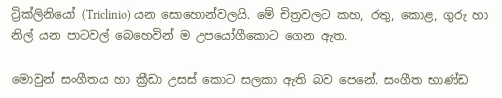ට්‍රික්ලිනියෝ (Triclinio) යන සොහොන්වලයි. මේ චිත්‍රවලට කහ, රතු, කොළ, ගුරු හා නිල් යන පාටවල් බෙහෙවින් ම උපයෝගීකොට ගෙන ඇත.

මොවුන් සංගීතය හා ක්‍රීඩා උසස් කොට සලකා ඇති බව පෙනේ. සංගීත භාණ්ඩ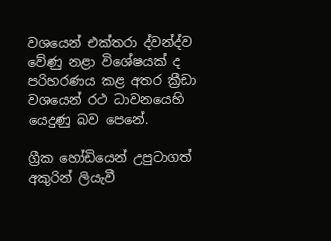වශයෙන් එක්තරා ද්වන්ද්ව වේණු නළා විශේෂයක් ද පරිහරණය කළ අතර ක්‍රීඩා වශයෙන් රථ ධාවනයෙහි යෙදුණු බව පෙනේ.

ග්‍රීක හෝඩියෙන් උපුටාගත් අකුරින් ලියැවී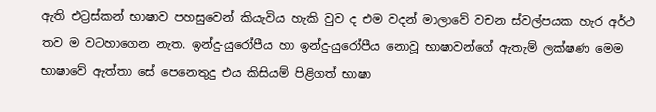ඇති එට්‍රස්කන් භාෂාව පහසුවෙන් කියැවිය හැකි වුව ද එම වදන් මාලාවේ වචන ස්වල්පයක හැර අර්ථ තව ම වටහාගෙන නැත. ඉන්දු-යුරෝපීය හා ඉන්දු-යුරෝපීය නොවූ භාෂාවන්ගේ ඇතැම් ලක්ෂණ මෙම භාෂාවේ ඇත්තා සේ පෙනෙතුදු එය කිසියම් පිළිගත් භාෂා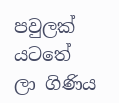පවුලක් යටතේ ලා ගිණිය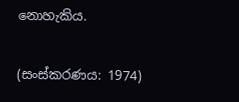නොහැකිය.

(සංස්කරණය: 1974)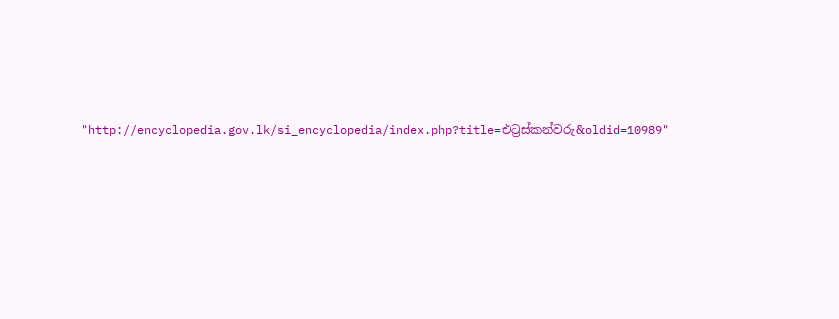"http://encyclopedia.gov.lk/si_encyclopedia/index.php?title=එට්‍රස්කන්වරු&oldid=10989"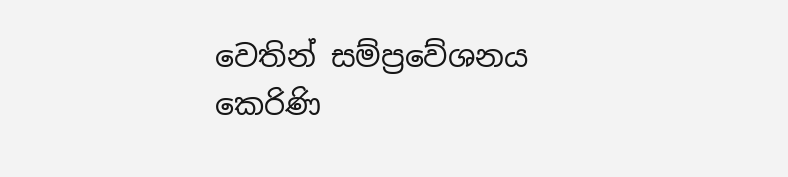වෙතින් සම්ප්‍රවේශනය කෙරිණි